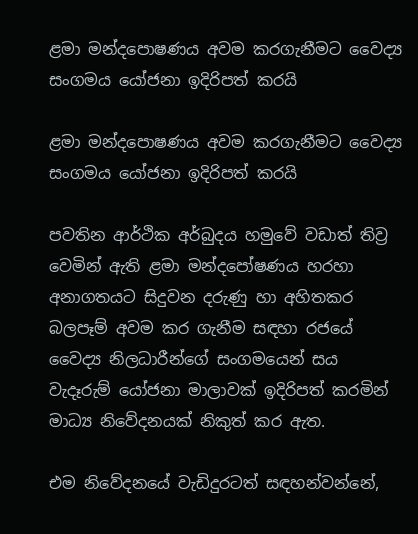ළමා මන්දපොෂණය අවම කරගැනීමට වෛද්‍ය සංගමය යෝජනා ඉදිරිපත් කරයි

ළමා මන්දපොෂණය අවම කරගැනීමට වෛද්‍ය සංගමය යෝජනා ඉදිරිපත් කරයි

පවතින ආර්ථික අර්බුදය හමුවේ වඩාත් තිව්‍ර වෙමින් ඇති ළමා මන්දපෝෂණය හරහා අනාගතයට සිදුවන දරුණු හා අහිතකර බලපෑම් අවම කර ගැනීම සඳහා රජයේ වෛද්‍ය නිලධාරීන්ගේ සංගමයෙන් සය වැදෑරුම් යෝජනා මාලාවක් ඉදිරිපත් කරමින් මාධ්‍ය නිවේදනයක් නිකුත් කර ඇත.

එම නිවේදනයේ වැඩිදුරටත් සඳහන්වන්නේ,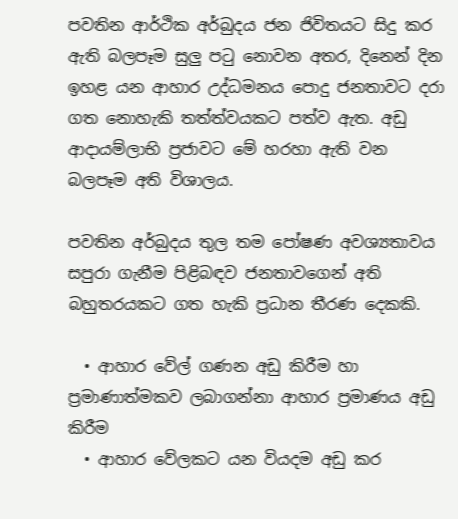පවතින ආර්ථික අර්බුදය ජන ජිවිතයට සිදු කර ඇති බලපෑම සුලු පටු නොවන අතර, දිනෙන් දින ඉහළ යන ආහාර උද්ධමනය පොදු ජනතාවට දරා ගත නොහැකි තත්ත්වයකට පත්ව ඇත. අඩු ආදායම්ලාභි ප්‍රජාවට මේ හරහා ඇති වන බලපෑම අති විශාලය.

පවතින අර්බුදය තුල තම පෝෂණ අවශ්‍යතාවය සපුරා ගැනීම පිළිබඳව ජනතාවගෙන් අති බහුතරයකට ගත හැකි ප්‍රධාන තීරණ දෙකකි.

  • ආහාර වේල් ගණන අඩු කිරීම හා ප්‍රමාණාත්මකව ලබාගන්නා ආහාර ප්‍රමාණය අඩු කිරීම
  • ආහාර වේලකට යන වියදම අඩු කර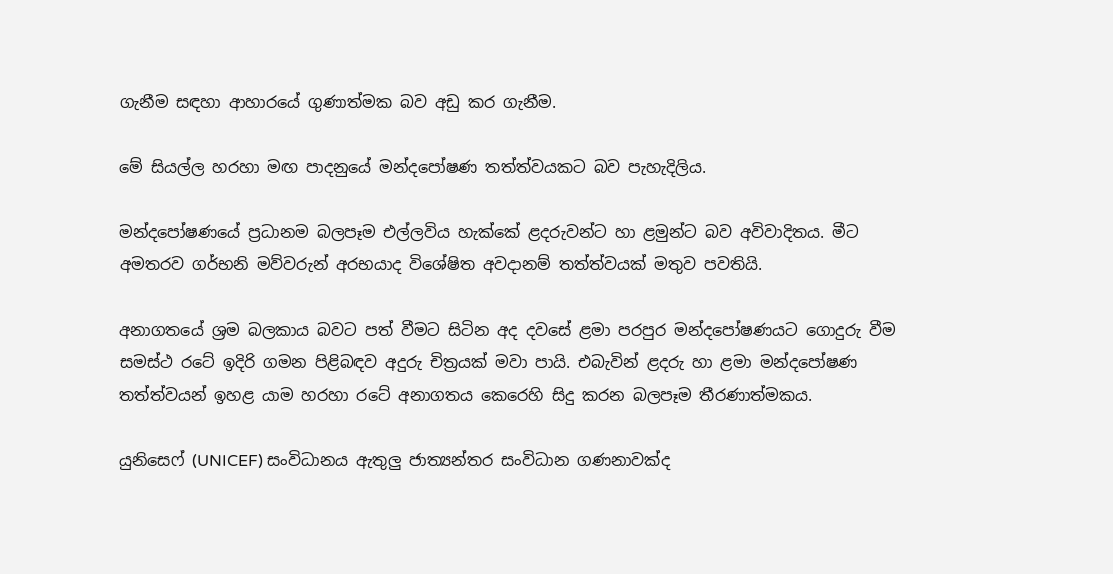ගැනීම සඳහා ආහාරයේ ගුණාත්මක බව අඩු කර ගැනීම.

මේ සියල්ල හරහා මඟ පාදනුයේ මන්දපෝෂණ තත්ත්වයකට බව පැහැදිලිය.

මන්දපෝෂණයේ ප්‍රධානම බලපෑම එල්ලවිය හැක්කේ ළදරුවන්ට හා ළමුන්ට බව අවිවාදිතය. මීට අමතරව ගර්භනි මව්වරුන් අරභයාද විශේෂිත අවදානම් තත්ත්වයක් මතුව පවතියි.

අනාගතයේ ශ්‍රම බලකාය බවට පත් වීමට සිටින අද දවසේ ළමා පරපුර මන්දපෝෂණයට ගොදුරු වීම සමස්ථ රටේ ඉදිරි ගමන පිළිබඳව අදුරු චිත්‍රයක් මවා පායි. එබැවින් ළදරු හා ළමා මන්දපෝෂණ තත්ත්වයන් ඉහළ යාම හරහා රටේ අනාගතය කෙරෙහි සිදු කරන බලපෑම තීරණාත්මකය.

යුනිසෙෆ් (UNICEF) සංවිධානය ඇතුලු ජාත්‍යන්තර සංවිධාන ගණනාවක්ද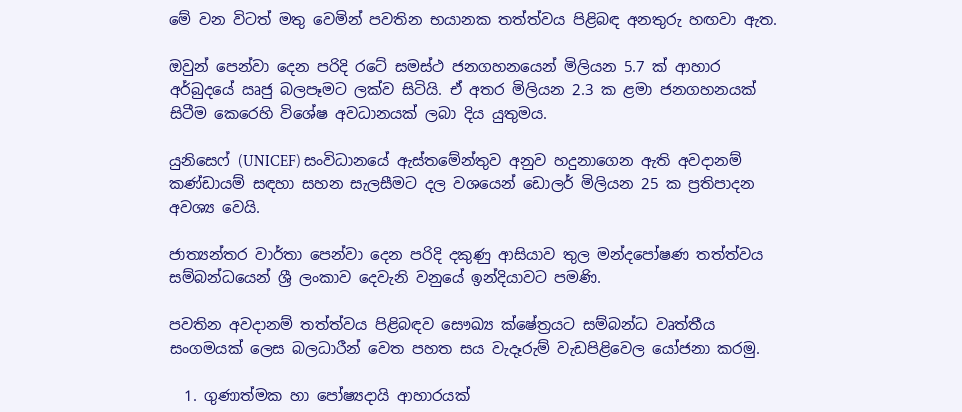මේ වන විටත් මතු වෙමින් පවතින භයානක තත්ත්වය පිළිබඳ අනතුරු හඟවා ඇත.

ඔවුන් පෙන්වා දෙන පරිදි රටේ සමස්ථ ජනගහනයෙන් මිලියන 5.7 ක් ආහාර අර්බුදයේ ඍජු බලපෑමට ලක්ව සිටියි. ඒ අතර මිලියන 2.3 ක ළමා ජනගහනයක් සිටීම කෙරෙහි විශේෂ අවධානයක් ලබා දිය යුතුමය.

යුනිසෙෆ් (UNICEF) සංවිධානයේ ඇස්තමේන්තුව අනුව හදුනාගෙන ඇති අවදානම් කණ්ඩායම් සඳහා සහන සැලසීමට දල වශයෙන් ඩොලර් මිලියන 25 ක ප්‍රතිපාදන අවශ්‍ය වෙයි.

ජාත්‍යන්තර වාර්තා පෙන්වා දෙන පරිදි දකුණු ආසියාව තුල මන්දපෝෂණ තත්ත්වය සම්බන්ධයෙන් ශ්‍රී ලංකාව දෙවැනි වනුයේ ඉන්දියාවට පමණි.

පවතින අවදානම් තත්ත්වය පිළිබඳව සෞඛ්‍ය ක්ෂේත්‍රයට සම්බන්ධ වෘත්තීය සංගමයක් ලෙස බලධාරීන් වෙත පහත සය වැදෑරුම් වැඩපිළිවෙල යෝජනා කරමු.

  1. ගුණාත්මක හා පෝෂ්‍යදායි ආහාරයක්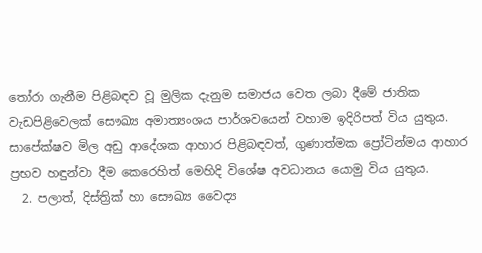තෝරා ගැනීම පිළිබඳව වූ මුලික දැනුම සමාජය වෙත ලබා දීමේ ජාතික වැඩපිළිවෙලක් සෞඛ්‍ය අමාත්‍යංශය පාර්ශවයෙන් වහාම ඉදිරිපත් විය යුතුය. සාපේක්ෂව මිල අඩු ආදේශක ආහාර පිළිබඳවත්, ගුණාත්මක ප්‍රෝටින්මය ආහාර ප්‍රභව හඳුන්වා දීම කෙරෙහිත් මෙහිදි විශේෂ අවධානය යොමු විය යුතුය.
  2. පලාත්, දිස්ත්‍රික් හා සෞඛ්‍ය වෛද්‍ය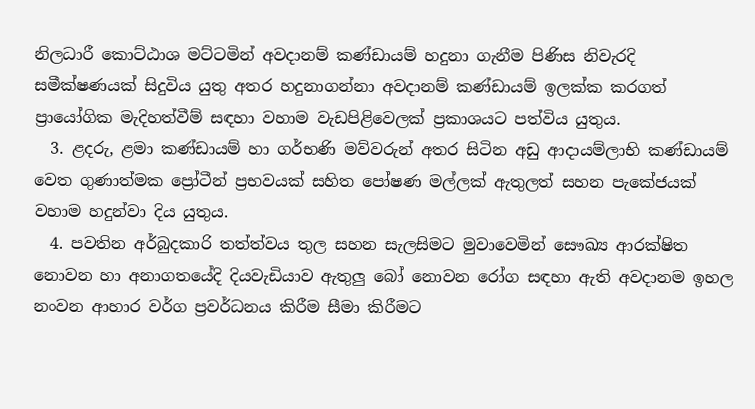නිලධාරී කොට්ඨාශ මට්ටමින් අවදානම් කණ්ඩායම් හදුනා ගැනීම පිණිස නිවැරදි සමීක්ෂණයක් සිදුවිය යුතු අතර හදුනාගන්නා අවදානම් කණ්ඩායම් ඉලක්ක කරගත් ප්‍රායෝගික මැදිහත්වීම් සඳහා වහාම වැඩපිළිවෙලක් ප්‍රකාශයට පත්විය යුතුය.
  3. ළදරු, ළමා කණ්ඩායම් හා ගර්භණි මව්වරුන් අතර සිටින අඩු ආදායම්ලාභි කණ්ඩායම් වෙත ගුණාත්මක ප්‍රෝටීන් ප්‍රභවයක් සහිත පෝෂණ මල්ලක් ඇතුලත් සහන පැකේජයක් වහාම හදුන්වා දිය යුතුය.
  4. පවතින අර්බුදකාරි තත්ත්වය තුල සහන සැලසිමට මුවාවෙමින් සෞඛ්‍ය ආරක්ෂිත නොවන හා අනාගතයේදි දියවැඩියාව ඇතුලු බෝ නොවන රෝග සඳහා ඇති අවදානම ඉහල නංවන ආහාර වර්ග ප්‍රවර්ධනය කිරීම සීමා කිරීමට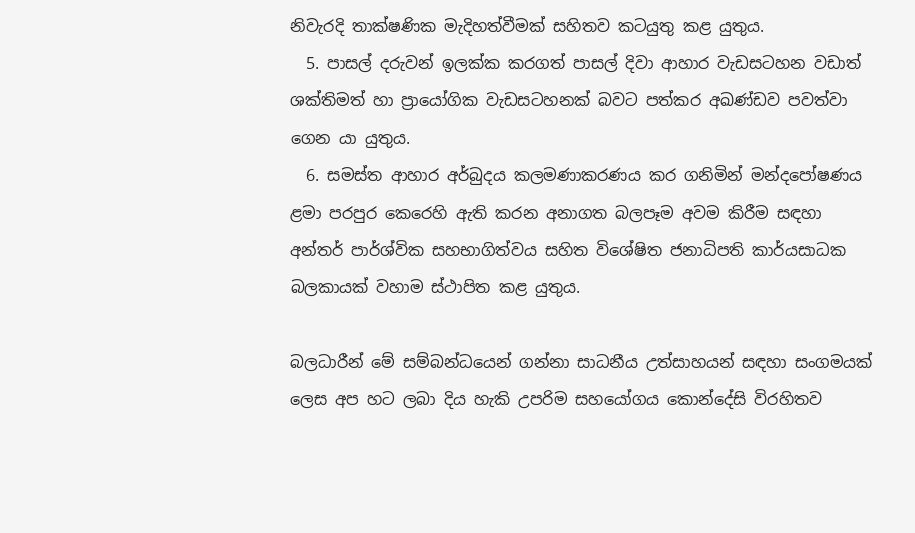නිවැරදි තාක්ෂණික මැදිහත්වීමක් සහිතව කටයුතු කළ යුතුය.
  5. පාසල් දරුවන් ඉලක්ක කරගත් පාසල් දිවා ආහාර වැඩසටහන වඩාත් ශක්තිමත් හා ප්‍රායෝගික වැඩසටහනක් බවට පත්කර අඛණ්ඩව පවත්වා ගෙන යා යුතුය.
  6. සමස්ත ආහාර අර්බුදය කලමණාකරණය කර ගනිමින් මන්දපෝෂණය ළමා පරපුර කෙරෙහි ඇති කරන අනාගත බලපෑම අවම කිරීම සඳහා අන්තර් පාර්ශ්වික සහභාගිත්වය සහිත විශේෂිත ජනාධිපති කාර්යසාධක බලකායක් වහාම ස්ථාපිත කළ යුතුය.

බලධාරීන් මේ සම්බන්ධයෙන් ගන්නා සාධනීය උත්සාහයන් සඳහා සංගමයක් ලෙස අප හට ලබා දිය හැකි උපරිම සහයෝගය කොන්දේසි විරහිතව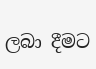ලබා දීමට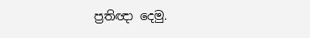ප්‍රතිඥා දෙමු.